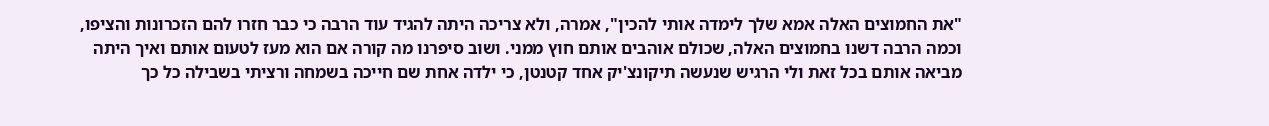"את החמוצים האלה אמא שלך לימדה אותי להכין", אמרה, ולא צריכה היתה להגיד עוד הרבה כי כבר חזרו להם הזכרונות והציפו, וכמה הרבה דשנו בחמוצים האלה, שכולם אוהבים אותם חוץ ממני. ושוב סיפרנו מה קורה אם הוא מעז לטעום אותם ואיך היתה מביאה אותם בכל זאת ולי הרגיש שנעשה תיקונצ'יק אחד קטנטן, כי ילדה אחת שם חייכה בשמחה ורציתי בשבילה כל כך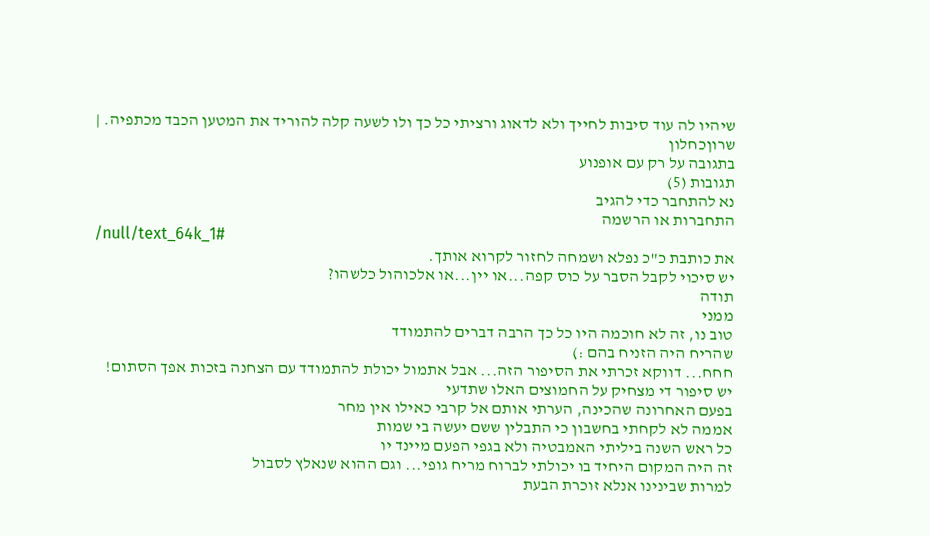שיהיו לה עוד סיבות לחייך ולא לדאוג ורציתי כל כך ולו לשעה קלה להוריד את המטען הכבד מכתפיה. |
שרוןכחלון
בתגובה על רק עם אופנוע
תגובות (5)
נא להתחבר כדי להגיב
התחברות או הרשמה
/null/text_64k_1#
את כותבת כ"כ נפלא ושמחה לחזור לקרוא אותך.
יש סיכוי לקבל הסבר על כוס קפה...או יין...או אלכוהול כלשהו?
תודה
ממני
טוב נו, זה לא חוכמה היו כל כך הרבה דברים להתמודד
שהריח היה הזניח בהם :)
חחח... דווקא זכרתי את הסיפור הזה... אבל אתמול יכולת להתמודד עם הצחנה בזכות אפך הסתום!
יש סיפור די מצחיק על החמוצים האלו שתדעי
בפעם האחרונה שהכינה, הערתי אותם אל קרבי כאילו אין מחר
אממה לא לקחתי בחשבון כי התבלין ששם יעשה בי שמות
כל ראש השנה ביליתי האמבטיה ולא בגפי הפעם מיינד יו
זה היה המקום היחיד בו יכולתי לברוח מריח גופי... וגם ההוא שנאלץ לסבול
למרות שבינינו אנלא זוכרת הבעת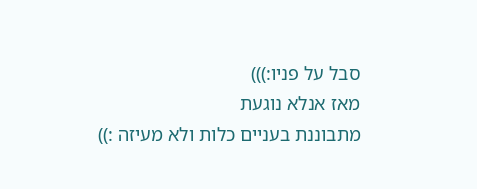סבל על פניו:)))
מאז אנלא נוגעת
מתבוננת בעניים כלות ולא מעיזה :))